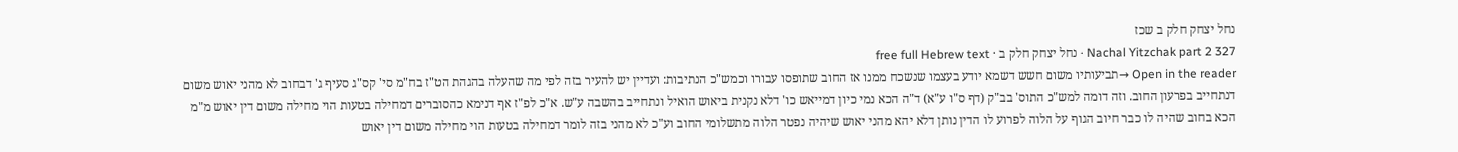נחל יצחק חלק ב שכז
Nachal Yitzchak part 2 327 · נחל יצחק חלק ב · free full Hebrew text
Open in the reader →תביעותיו משום חשש דשמא יודע בעצמו שנשכח ממנו אז החוב שתופסו עבורו וכמש"כ הנתיבות: ועדיין יש להעיר בזה לפי מה שהעלה בהגהת הט"ז בח"מ סי' קס"ג סעיף ג' דבחוב לא מהני יאוש משום דנתחייב בפרעון החוב. וזה דומה למש"כ התוס' בב"ק (דף ס"ו ע"א) ד"ה הכא נמי כיון דמייאש כו' דלא נקנית ביאוש הואיל ונתחייב בהשבה ע"ש. א"כ לפ"ז אף דנימא כהסוברים דמחילה בטעות הוי מחילה משום דין יאוש מ"מ הכא בחוב שהיה לו כבר חיוב הגוף על הלוה לפרוע לו הדין נותן דלא יהא מהני יאוש שיהיה נפטר הלוה מתשלומי החוב וע"כ לא מהני בזה לומר דמחילה בטעות הוי מחילה משום דין יאוש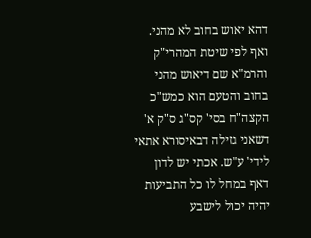דהא יאוש בחוב לא מהני. ואף לפי שיטת המהרי"ק והרמ"א שם דיאוש מהני בחוב והטעם הוא כמש"כ הקצה"ח בסי' קס"ג ס"ק א' דשאני גזילה דבאיסורא אתאי לידי' ע"ש. אכתי יש לדון דאף במחל לו כל התביעות יהיה יכול לישבע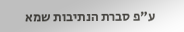ע"פ סברת הנתיבות שמא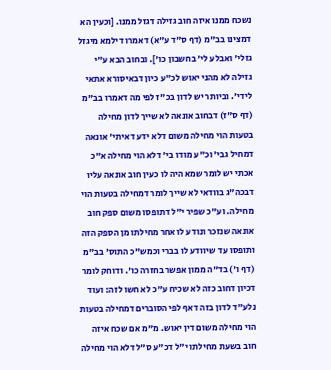נשכח ממנו איזה חוב גזילה דגזל ממנו. [וכעין הא דמצינו בב"מ (דף ס"ד ע"א) דאמרו דילמא מיגזל גזלי' ואבלע לי' בחשבון כו']. ובחוב הבא ע"י גזילה לא מהני יאוש לכ"ע כיון דבאיסורא אתאי לידי'. וביותר יש לדון בכ"ז לפי מה דאמרו בב"מ (דף ס"ז) דבחוב אונאה לא שייך לדון מחילה בטעות הוי מחילה משום דלא ידע דאיתי' אונאה דמחיל גבי' וכ"ע מודו בי' דלא הוי מחילה א"כ אכתי יש לומר שמא היה לו כעין חוב אונאה עליו דבכה"ג בוודאי לא שייך לומר דמחילה בטעות הוי מחילה. וע"כ שפיר י"ל דתופסו משום ספק חוב אונאה שנזכר ונודע לו אחר מחילתו מן הספק הזה ותופסו עד שיוודע לו בברי וכמש"כ התוס' בב"מ (דף ו') בד"ה ממון אפשר בחזרה כו'. ודוחק לומר דכיון דחוב כזה לא שכיח ע"כ לא חשו לזה: ועוד נלע"ד לדון בזה דאף לפי הסוברים דמחילה בטעות הוי מחילה משום דין יאוש. מ"מ אם שכח איזה חוב בשעת מחילתו י"ל דכ"ע ס"ל דלא הוי מחילה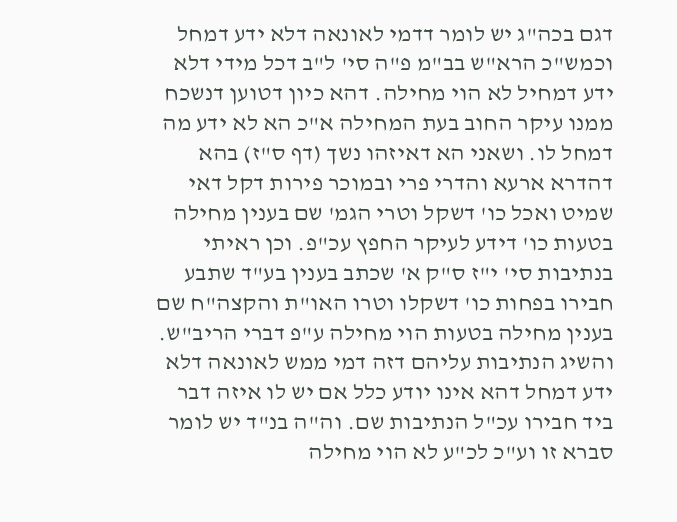דגם בכה"ג יש לומר דדמי לאונאה דלא ידע דמחל וכמש"כ הרא"ש בב"מ פ"ה סי' ל"ב דכל מידי דלא ידע דמחיל לא הוי מחילה. דהא כיון דטוען דנשכח ממנו עיקר החוב בעת המחילה א"כ הא לא ידע מה דמחל לו. ושאני הא דאיזהו נשך (דף ס"ז) בהא דהדרא ארעא והדרי פרי ובמוכר פירות דקל דאי שמיט ואכל כו' דשקל וטרי הגמ' שם בענין מחילה בטעות כו' דידע לעיקר החפץ עכ"פ. וכן ראיתי בנתיבות סי' י"ז ס"ק א' שכתב בענין בע"ד שתבע חבירו בפחות כו' דשקלו וטרו האו"ת והקצה"ח שם בענין מחילה בטעות הוי מחילה ע"פ דברי הריב"ש. והשיג הנתיבות עליהם דזה דמי ממש לאונאה דלא ידע דמחל דהא אינו יודע כלל אם יש לו איזה דבר ביד חבירו עכ"ל הנתיבות שם. וה"ה בנ"ד יש לומר סברא זו וע"כ לכ"ע לא הוי מחילה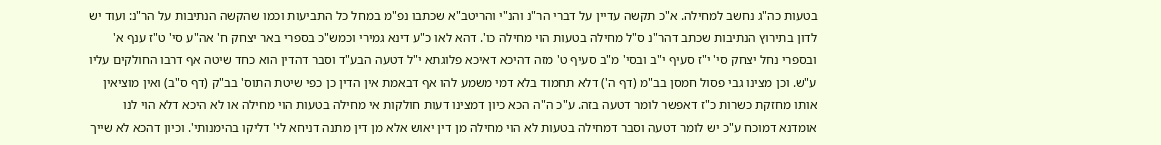בטעות כה"ג נחשב למחילה. א"כ תקשה עדיין על דברי הר"נ והנ"י והריטב"א שכתבו נפ"מ במחל כל התביעות וכמו שהקשה הנתיבות על הר"נ: ועוד יש לדון בתירוץ הנתיבות שכתב דהר"נ ס"ל מחילה בטעות הוי מחילה כו'. דהא לאו כ"ע דינא גמירי וכמש"כ בספרי באר יצחק ח' אה"ע סי' ט"ז ענף א' ובספרי נחל יצחק סי' י"ז סעיף י"ב ובסי' מ"ב סעיף ט' מזה דהיכא דאיכא פלוגתא י"ל דטעה הבע"ד וסבר דהדין הוא כחד שיטה אף דרבו החולקים עליו ע"ש. וכן מצינו גבי פסול חמסן בב"מ (דף ה') דלא תחמוד בלא דמי משמע להו אף דבאמת אין הדין כן כפי שיטת התוס' בב"ק (דף ס"ב) ואין מוציאין אותו מחזקת כשרות כ"ז דאפשר לומר דטעה בזה. ע"כ ה"ה הכא כיון דמצינו דעות חולקות אי מחילה בטעות הוי מחילה או לא היכא דלא הוי לנו אומדנא דמוכח ע"כ יש לומר דטעה וסבר דמחילה בטעות לא הוי מחילה מן דין יאוש אלא מן דין מתנה דניחא לי' דליקו בהימנותי'. וכיון דהכא לא שייך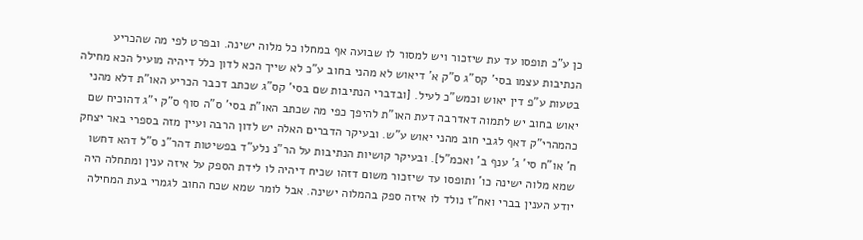כן ע"כ תופסו עד עת שיזכור ויש למסור לו שבועה אף במחלו כל מלוה ישינה. ובפרט לפי מה שהכריע הנתיבות עצמו בסי' קס"ג ס"ק א' דיאוש לא מהני בחוב ע"כ לא שייך הכא לדון כלל דיהיה מועיל הכא מחילה בטעות ע"פ דין יאוש וכמש"כ לעיל. [ובדברי הנתיבות שם בסי' קס"ג שכתב דכבר הכריע האו"ת דלא מהני יאוש בחוב יש לתמוה דאדרבה דעת האו"ת להיפך כפי מה שכתב האו"ת בסי' ס"ה סוף ס"ק י"ג דהוכיח שם כהמהרי"ק דאף לגבי חוב מהני יאוש ע"ש. ובעיקר הדברים האלה יש לדון הרבה ועיין מזה בספרי באר יצחק ח' או"ח סי' ג' ענף ב' ואכמ"ל]. ובעיקר קושיות הנתיבות על הר"נ נלע"ד בפשיטות דהר"נ ס"ל דהא דחשו שמא מלוה ישינה כו' ותופסו עד שיזכור משום דזהו שכיח דיהיה לו לידת הספק על איזה ענין ומתחלה היה יודע הענין בברי ואח"ז נולד לו איזה ספק בהמלוה ישינה. אבל לומר שמא שכח החוב לגמרי בעת המחילה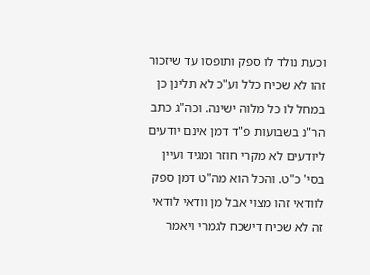וכעת נולד לו ספק ותופסו עד שיזכור זהו לא שכיח כלל וע"כ לא תלינן כן במחל לו כל מלוה ישינה. וכה"ג כתב הר"נ בשבועות פ"ד דמן אינם יודעים ליודעים לא מקרי חוזר ומגיד ועיין בסי' כ"ט. והכל הוא מה"ט דמן ספק לוודאי זהו מצוי אבל מן וודאי לודאי זה לא שכיח דישכח לגמרי ויאמר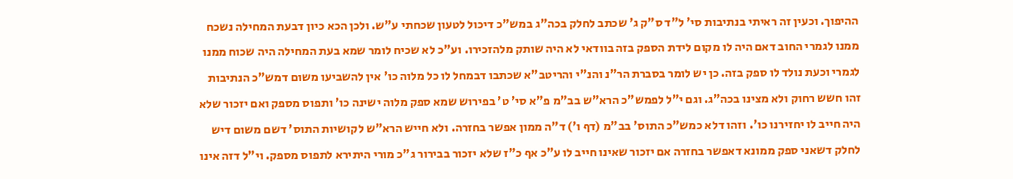ההיפוך. וכעין זה ראיתי בנתיבות סי' ל"ד ס"ק ג' שכתב לחלק בכה"ג במש"כ דיכול לטעון שכחתי ע"ש. ולכן הכא כיון דבעת המחילה נשכח ממנו לגמרי החוב דאם היה לו מקום לידת הספק בזה בוודאי לא היה שותק מלהזכירו. וע"כ לא שכיח לומר שמא בעת המחילה היה שכוח ממנו לגמרי וכעת נולד לו ספק בזה. כן יש לומר בסברת הר"נ והנ"י והריטב"א שכתבו דבמחל לו כל מלוה כו' אין להשביעו משום דמש"כ הנתיבות זהו חשש רחוק ולא מצינו בכה"ג. וגם י"ל לפמש"כ הרא"ש בב"מ פ"א סי' ט' בפירוש שמא ספק מלוה ישינה כו' ותפוס מספק ואם יזכור שלא היה חייב לו יחזירנו כו'. וזהו דלא כמש"כ התוס' בב"מ (דף ו') ד"ה ממון אפשר בחזרה. ולא חייש הרא"ש לקושיות התוס' דשם משום דיש לחלק דשאני ספק ממונא דאפשר בחזרה אם יזכור שאינו חייב לו ע"כ אף כ"ז שלא יזכור בבירור ג"כ מורי היתירא לתפוס מספק. וי"ל דזה אינו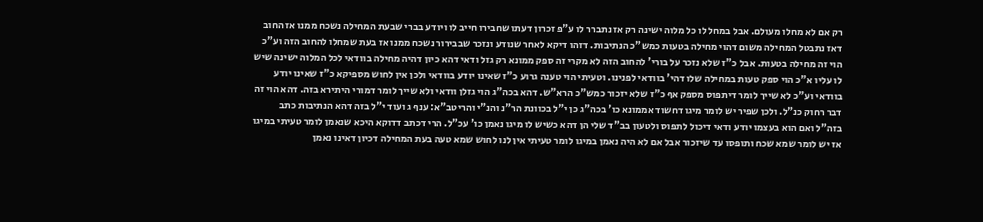רק אם לא מחלו מעולם. אבל במחל לו כל מלוה ישינה רק אז נתברר לו ע"פ זכרון דעתו שחבירו חייב לו ויודע בברי שבעת המחילה נשכח ממנו אז החוב דאז נתבטל המחילה משום דהוי מחילה בטעות כמש"כ הנתיבות. דזהו דיקא לאחר שנודע ונזכר שבבירור נשכח ממנו אז בעת שמחלו להחוב הזה וע"כ הוי זה מחילה בטעות. אבל כ"ז שלא נזכר על בורי' להחוב הזה לא מקרי זה ספק ממונא רק גזל ודאי דהא כיון דהיה מחילה בוודאי לכל המלוה ישינה שיש לו עליו א"כ הוי ספק טעות במחילה שלו דהי' בוודאי לפנינו. וטעיתי הוי טענה גרוע כ"ז שאינו יודע בוודאי ולכן אין לחוש מספיקא כ"ז שאינו יודע בוודאי וע"כ לא שייך לומר דיתפוס מספק אף כ"ז שלא יזכור כמש"כ הרא"ש. דהא בכה"ג הוי גזלן וודאי ולא שייך לומר דמורי היתירא בזה. דהא הוי זה דבר רחוק כנ"ל. ולכן שפיר יש לומר מיגו דחשוד אממונא כו' בכה"ג כן י"ל בכוונת הר"נ והנ"י והריטב"א: ענף ג ועוד י"ל בזה דהא הנתיבות כתב בזה"ל ואם הוא בעצמו יודע ודאי דיכול לתפוס ולטעון בב"ד שלי הן דהא כשיש לו מיגו נאמן כו' עכ"ל. הרי דכתב דדוקא היכא שנאמן לומר טעיתי במיגו אז יש לומר שמא שכח ותופסו עד שיזכור אבל אם לא היה נאמן במיגו לומר טעיתי אין לנו לחוש שמא טעה בעת המחילה דכיון דאינו נאמן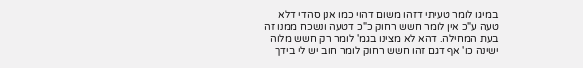במיגו לומר טעיתי דזהו משום דהוי כמו אנן סהדי דלא טעה ע"כ אין לומר חשש רחוק כ"כ דטעה ונשכח ממנו זה בעת המחילה. דהא לא מצינו בגמ' לומר רק חשש מלוה ישינה כו' אף דגם זהו חשש רחוק לומר חוב יש לי בידך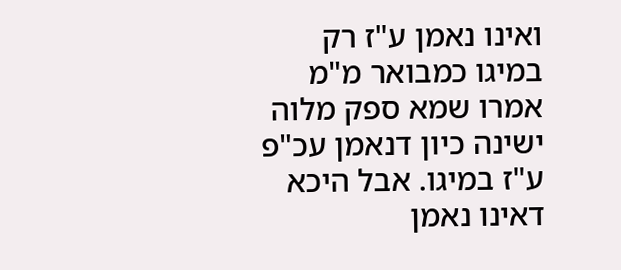ואינו נאמן ע"ז רק במיגו כמבואר מ"מ אמרו שמא ספק מלוה ישינה כיון דנאמן עכ"פ ע"ז במיגו. אבל היכא דאינו נאמן